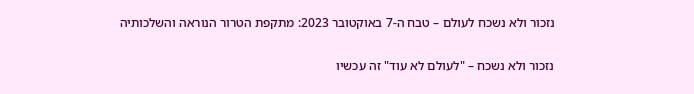נזכור ולא נשכח לעולם – טבח ה-7 באוקטובר 2023: מתקפת הטרור הנוראה והשלכותיה

נזכור ולא נשכח – "לעולם לא עוד" זה עכשיו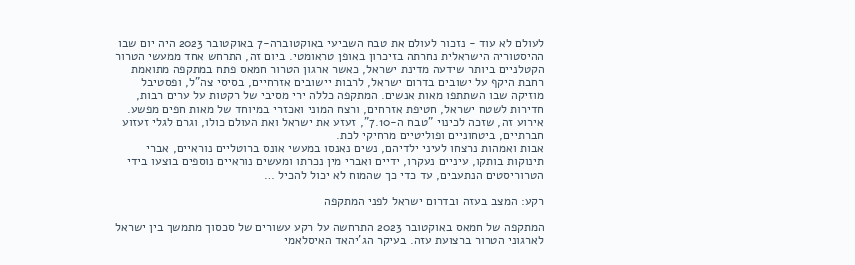לעולם לא עוד - נזכור לעולם את טבח השביעי באוקטוברה-7 באוקטובר 2023 היה יום שבו ההיסטוריה הישראלית נחרתה בזיכרון באופן טראומטי. ביום זה, התרחש אחד ממעשי הטרור הקטלניים ביותר שידעה מדינת ישראל, כאשר ארגון הטרור חמאס פתח במתקפה מתואמת רחבת היקף על ישובים בדרום ישראל, לרבות יישובים אזרחיים, בסיסי צה"ל, ופסטיבל מוזיקה שבו השתתפו מאות אנשים. המתקפה כללה ירי מסיבי של רקטות על ערים רבות, חדירות לשטח ישראל, חטיפת אזרחים, ורצח המוני ואכזרי במיוחד של מאות חפים מפשע. אירוע זה, שזכה לכינוי "טבח ה-7.10", זעזע את ישראל ואת העולם כולו, וגרם לגלי זעזוע חברתיים, ביטחוניים ופוליטיים מרחיקי לכת.
אבות ואמהות נרצחו לעיני ילדיהם, נשים נאנסו במעשי אונס ברוטליים נוראיים, אברי תינוקות בותקו, עיניים נעקרו, ידיים ואברי מין נכרתו ומעשים נוראיים נוספים בוצעו בידי הטרוריסטים הנתעבים, עד כדי כך שהמוח לא יכול להכיל …

רקע: המצב בעזה ובדרום ישראל לפני המתקפה

המתקפה של חמאס באוקטובר 2023 התרחשה על רקע עשורים של סכסוך מתמשך בין ישראל לארגוני הטרור ברצועת עזה. בעיקר הג'יהאד האיסלאמי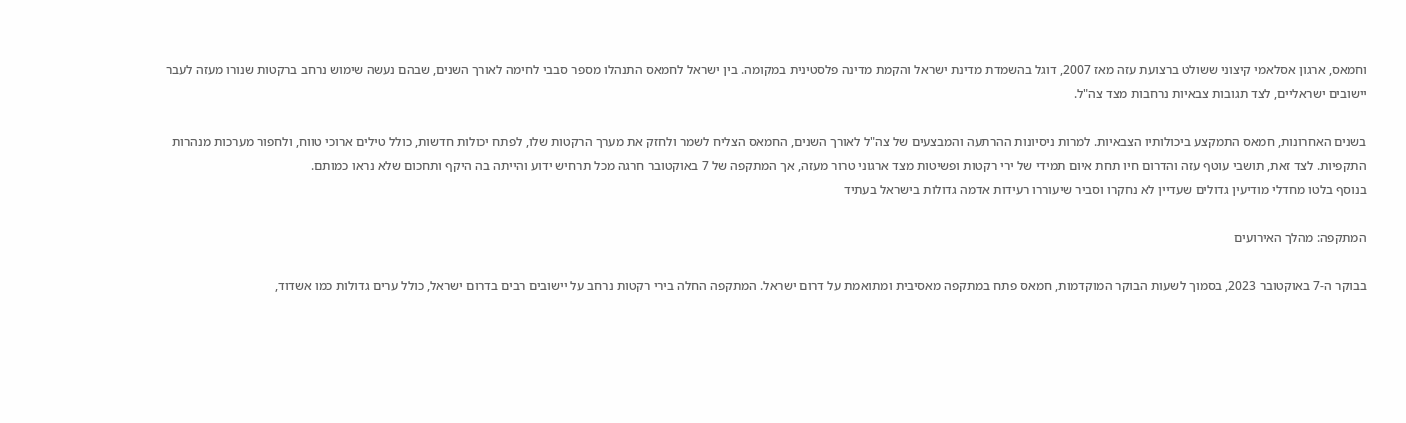וחמאס, ארגון אסלאמי קיצוני ששולט ברצועת עזה מאז 2007, דוגל בהשמדת מדינת ישראל והקמת מדינה פלסטינית במקומה. בין ישראל לחמאס התנהלו מספר סבבי לחימה לאורך השנים, שבהם נעשה שימוש נרחב ברקטות שנורו מעזה לעבר יישובים ישראליים, לצד תגובות צבאיות נרחבות מצד צה"ל.

בשנים האחרונות, חמאס התמקצע ביכולותיו הצבאיות. למרות ניסיונות ההרתעה והמבצעים של צה"ל לאורך השנים, החמאס הצליח לשמר ולחזק את מערך הרקטות שלו, לפתח יכולות חדשות, כולל טילים ארוכי טווח, ולחפור מערכות מנהרות התקפיות. לצד זאת, תושבי עוטף עזה והדרום חיו תחת איום תמידי של ירי רקטות ופשיטות מצד ארגוני טרור מעזה, אך המתקפה של 7 באוקטובר חרגה מכל תרחיש ידוע והייתה בה היקף ותחכום שלא נראו כמותם.
בנוסף בלטו מחדלי מודיעין גדולים שעדיין לא נחקרו וסביר שיעוררו רעידות אדמה גדולות בישראל בעתיד

המתקפה: מהלך האירועים

בבוקר ה-7 באוקטובר 2023, בסמוך לשעות הבוקר המוקדמות, חמאס פתח במתקפה מאסיבית ומתואמת על דרום ישראל. המתקפה החלה בירי רקטות נרחב על יישובים רבים בדרום ישראל, כולל ערים גדולות כמו אשדוד,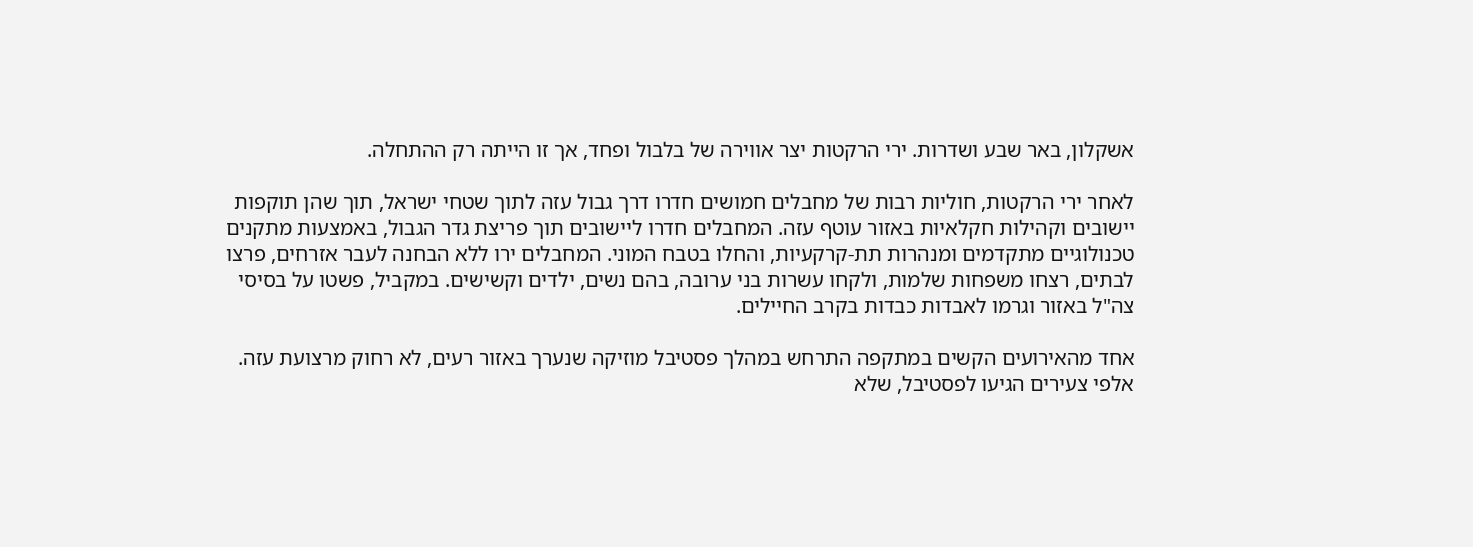אשקלון, באר שבע ושדרות. ירי הרקטות יצר אווירה של בלבול ופחד, אך זו הייתה רק ההתחלה.

לאחר ירי הרקטות, חוליות רבות של מחבלים חמושים חדרו דרך גבול עזה לתוך שטחי ישראל, תוך שהן תוקפות יישובים וקהילות חקלאיות באזור עוטף עזה. המחבלים חדרו ליישובים תוך פריצת גדר הגבול, באמצעות מתקנים טכנולוגיים מתקדמים ומנהרות תת-קרקעיות, והחלו בטבח המוני. המחבלים ירו ללא הבחנה לעבר אזרחים, פרצו לבתים, רצחו משפחות שלמות, ולקחו עשרות בני ערובה, בהם נשים, ילדים וקשישים. במקביל, פשטו על בסיסי צה"ל באזור וגרמו לאבדות כבדות בקרב החיילים.

אחד מהאירועים הקשים במתקפה התרחש במהלך פסטיבל מוזיקה שנערך באזור רעים, לא רחוק מרצועת עזה. אלפי צעירים הגיעו לפסטיבל, שלא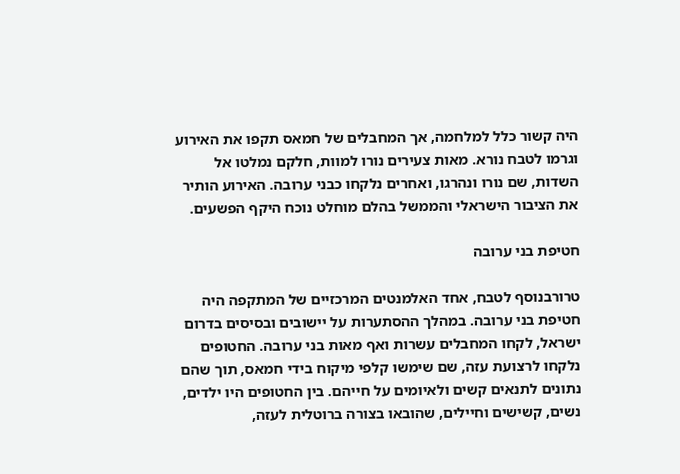היה קשור כלל למלחמה, אך המחבלים של חמאס תקפו את האירוע וגרמו לטבח נורא. מאות צעירים נורו למוות, חלקם נמלטו אל השדות, שם נורו ונהרגו, ואחרים נלקחו כבני ערובה. האירוע הותיר את הציבור הישראלי והממשל בהלם מוחלט נוכח היקף הפשעים.

חטיפת בני ערובה

טרורבנוסף לטבח, אחד האלמנטים המרכזיים של המתקפה היה חטיפת בני ערובה. במהלך ההסתערות על יישובים ובסיסים בדרום ישראל, לקחו המחבלים עשרות ואף מאות בני ערובה. החטופים נלקחו לרצועת עזה, שם שימשו קלפי מיקוח בידי חמאס, תוך שהם נתונים לתנאים קשים ולאיומים על חייהם. בין החטופים היו ילדים, נשים, קשישים וחיילים, שהובאו בצורה ברוטלית לעזה,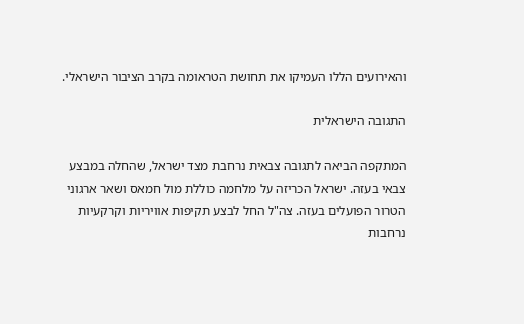והאירועים הללו העמיקו את תחושת הטראומה בקרב הציבור הישראלי.

התגובה הישראלית

המתקפה הביאה לתגובה צבאית נרחבת מצד ישראל, שהחלה במבצע צבאי בעזה. ישראל הכריזה על מלחמה כוללת מול חמאס ושאר ארגוני הטרור הפועלים בעזה. צה"ל החל לבצע תקיפות אוויריות וקרקעיות נרחבות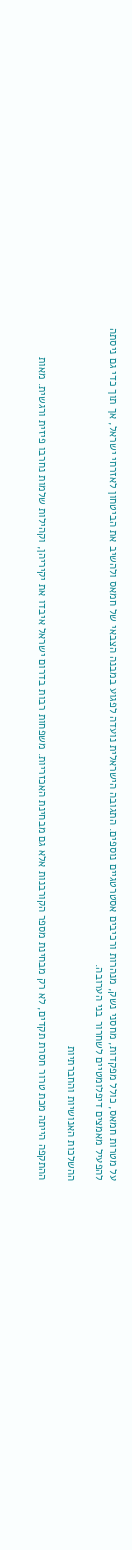על מטרות חמאס, כולל מפקדות, מחסני נשק, מנהרות ורכיבים אסטרטגיים נוספים. התגובה הישראלית נועדה לפגוע במבנה הצבאי של חמאס ולהשיב את הביטחון לאזרחי ישראל, אך תוך כדי גם ניסתה להפעיל מאמצים דיפלומטיים לשחרור בני הערובה.

ההשלכות האנושיות והחברתיות

ההתקפה הייתה מכת טרור חסרת תקדים, לא רק מבחינת מספר הקורבנות אלא גם מבחינת האכזריות. משפחות רבות בדרום ישראל איבדו את יקיריהן, וקהילות שלמות נחרבו פיזית ורגשית. מאות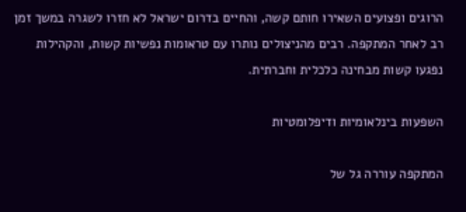הרוגים ופצועים השאירו חותם קשה, והחיים בדרום ישראל לא חזרו לשגרה במשך זמן רב לאחר המתקפה. רבים מהניצולים נותרו עם טראומות נפשיות קשות, והקהילות נפגעו קשות מבחינה כלכלית וחברתית.

השפעות בינלאומיות ודיפלומטיות

המתקפה עוררה גל של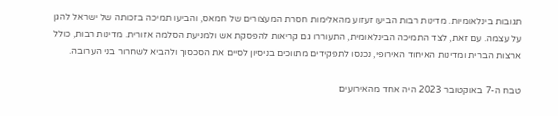תגובות בינלאומיות. מדינות רבות הביעו זעזוע מהאלימות חסרת המעצורים של חמאס, והביעו תמיכה בזכותה של ישראל להגן על עצמה. עם זאת, לצד התמיכה הבינלאומית, התעוררו גם קריאות להפסקת אש ולמניעת הסלמה אזורית. מדינות רבות, כולל ארצות הברית ומדינות האיחוד האירופי, נכנסו לתפקידים מתווכים בניסיון לסיים את הסכסוך ולהביא לשחרור בני הערובה.

טבח ה-7 באוקטובר 2023 היה אחד מהאירועים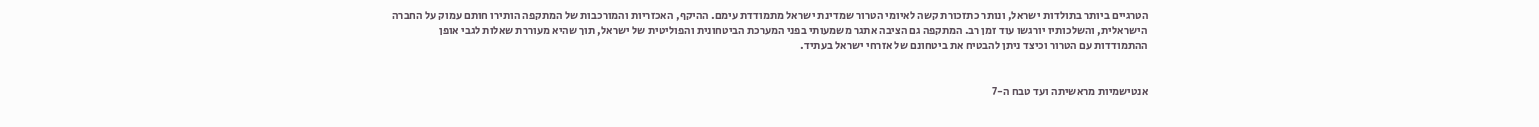הטרגיים ביותר בתולדות ישראל, ונותר כתזכורת קשה לאיומי הטרור שמדינת ישראל מתמודדת עימם. ההיקף, האכזריות והמורכבות של המתקפה הותירו חותם עמוק על החברה הישראלית, והשלכותיו יורגשו עוד זמן רב. המתקפה גם הציבה אתגר משמעותי בפני המערכת הביטחונית והפוליטית של ישראל, תוך שהיא מעוררת שאלות לגבי אופן ההתמודדות עם הטרור וכיצד ניתן להבטיח את ביטחונם של אזרחי ישראל בעתיד.


אנטישמיות מראשיתה ועד טבח ה-7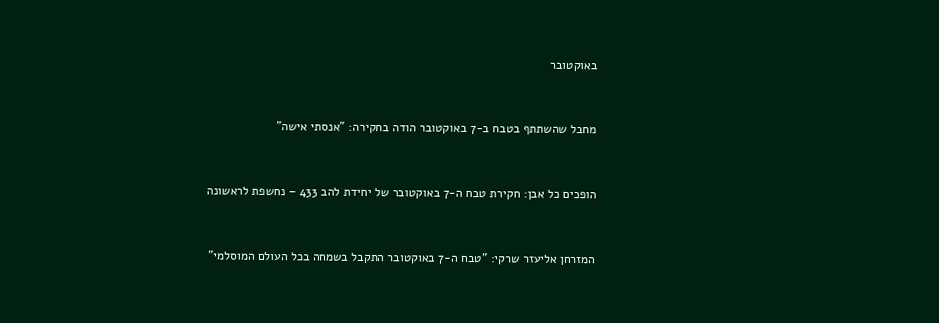באוקטובר


מחבל שהשתתף בטבח ב-7 באוקטובר הודה בחקירה: "אנסתי אישה"


הופכים כל אבן: חקירת טבח ה-7 באוקטובר של יחידת להב 433 – נחשפת לראשונה


המזרחן אליעזר שרקי: "טבח ה-7 באוקטובר התקבל בשמחה בכל העולם המוסלמי"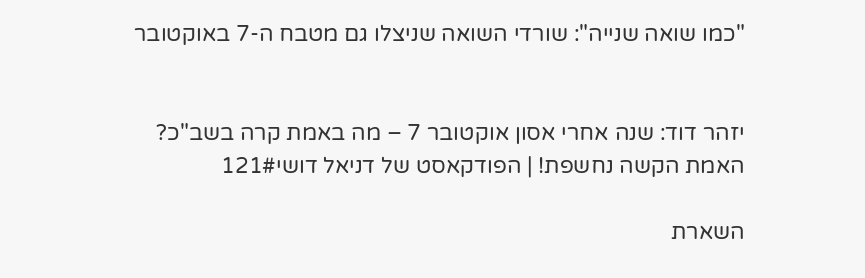"כמו שואה שנייה": שורדי השואה שניצלו גם מטבח ה-7 באוקטובר


יזהר דוד: שנה אחרי אסון אוקטובר 7 – מה באמת קרה בשב"כ? האמת הקשה נחשפת! | הפודקאסט של דניאל דושי121#

השארת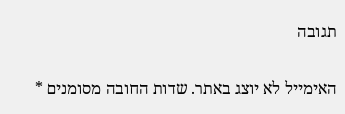תגובה

האימייל לא יוצג באתר. שדות החובה מסומנים *